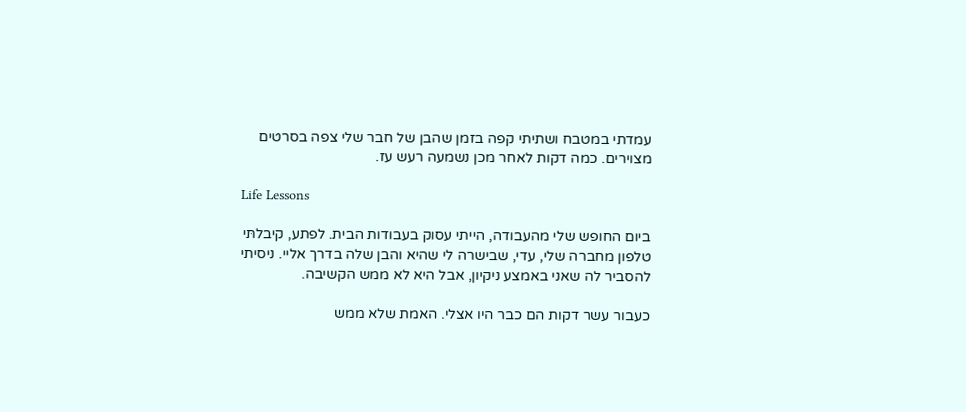עמדתי במטבח ושתיתי קפה בזמן שהבן של חבר שלי צפה בסרטים מצוירים. כמה דקות לאחר מכן נשמעה רעש עז.

Life Lessons

ביום החופש שלי מהעבודה, הייתי עסוק בעבודות הבית. לפתע, קיבלתּי טלפון מחברה שלי, עדי, שבישרה לי שהיא והבן שלה בדרך אליי. ניסיתי להסביר לה שאני באמצע ניקיון, אבל היא לא ממש הקשיבה.

כעבור עשר דקות הם כבר היו אצלי. האמת שלא ממש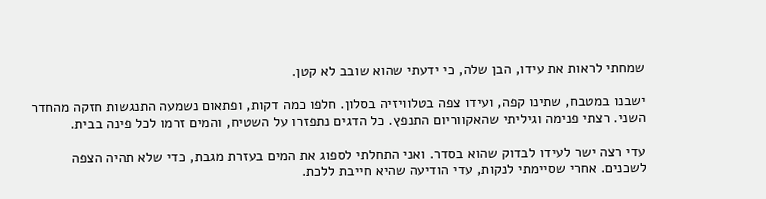שמחתי לראות את עידו, הבן שלה, כי ידעתי שהוא שובב לא קטן.

ישבנו במטבח, שתינו קפה, ועידו צפה בטלוויזיה בסלון. חלפו כמה דקות, ופתאום נשמעה התנגשות חזקה מהחדר השני. רצתי פנימה וגיליתי שהאקווריום התנפץ. כל הדגים נתפזרו על השטיח, והמים זרמו לכל פינה בבית.

עדי רצה ישר לעידו לבדוק שהוא בסדר. ואני התחלתי לספוג את המים בעזרת מגבת, כדי שלא תהיה הצפה לשכנים. אחרי שסיימתי לנקות, עדי הודיעה שהיא חייבת ללכת.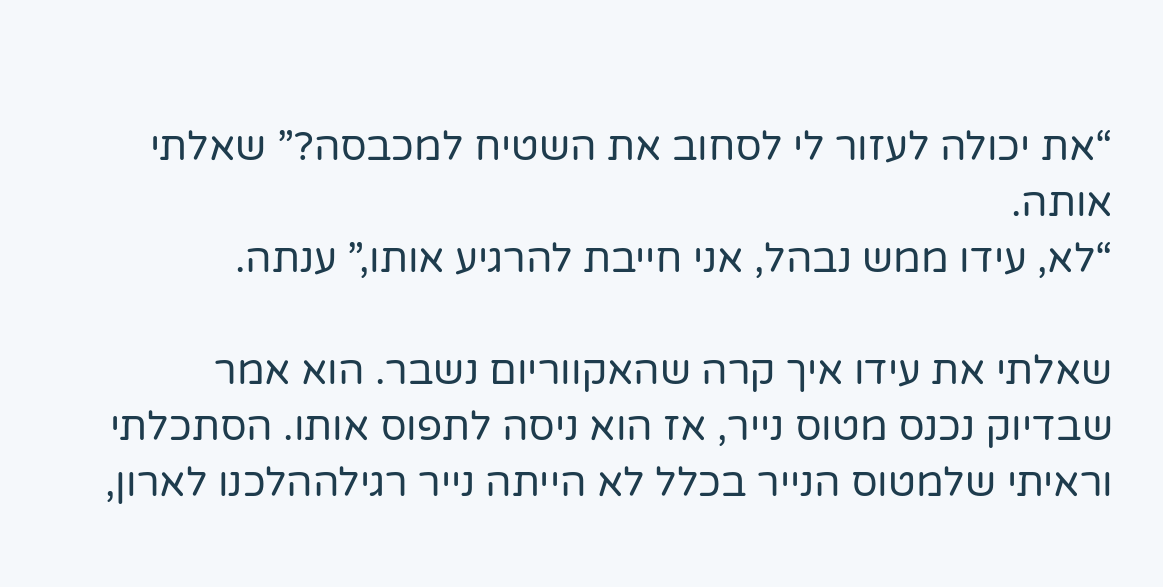“את יכולה לעזור לי לסחוב את השטיח למכבסה?” שאלתי אותה.
“לא, עידו ממש נבהל, אני חייבת להרגיע אותו,” ענתה.

שאלתי את עידו איך קרה שהאקווריום נשבר. הוא אמר שבדיוק נכנס מטוס נייר, אז הוא ניסה לתפוס אותו. הסתכלתי וראיתי שלמטוס הנייר בכלל לא הייתה נייר רגילההלכנו לארון,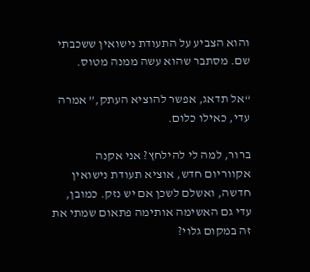והוא הצביע על התעודת נישואין ששכבתי שם. מסתבר שהוא עשה ממנה מטוס.

“אל תדאג, אפשר להוציא העתק,” אמרה עדי, כאילו כלום.

ברור, למה לי להילחץ? אני אקנה אקווריום חדש, אוציא תעודת נישואין חדשה, ואשלם לשכן אם יש נזק. כמובן, עדי גם האשימה אותימה פתאום שמתי את זה במקום גלוי?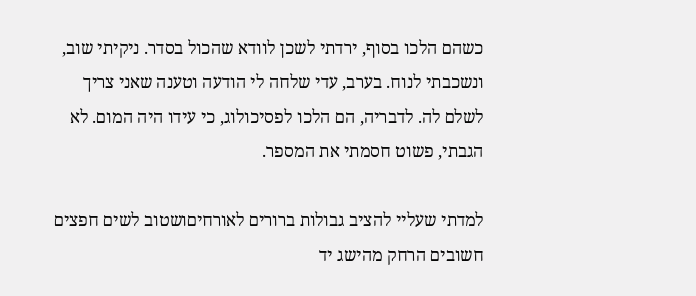כשהם הלכו בסוף, ירדתי לשכן לוודא שהכול בסדר. ניקיתי שוב, ונשכבתי לנוח. בערב, עדי שלחה לי הודעה וטענה שאני צריך לשלם לה. לדבריה, הם הלכו לפסיכולוג, כי עידו היה המום. לא הגבתי, פשוט חסמתי את המספר.

למדתי שעליי להציב גבולות ברורים לאורחיםושטוב לשים חפצים חשובים הרחק מהישג יד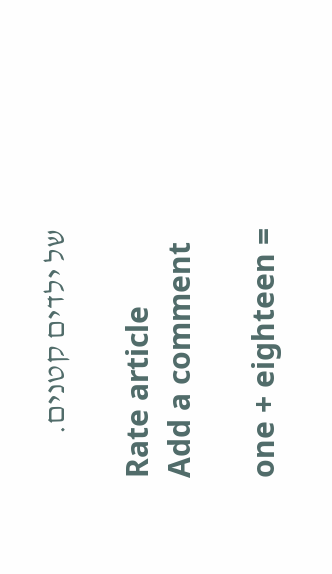של ילדים קטנים.

Rate article
Add a comment

one + eighteen =